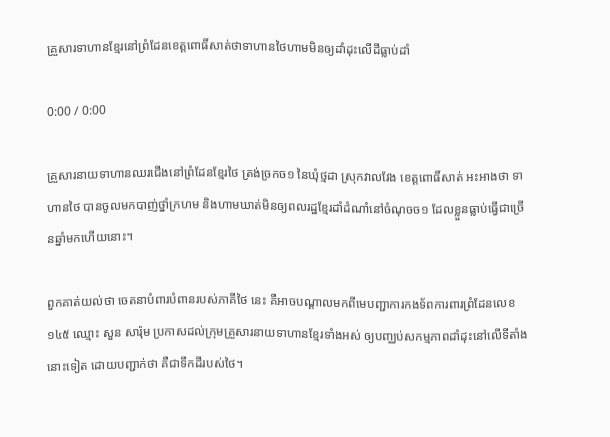គ្រួសារទាហានខ្មែរនៅព្រំដែនខេត្តពោធិ៍សាត់ថាទាហានថៃហាមមិនឲ្យដាំដុះលើដីធ្លាប់ដាំ

0:00 / 0:00

គ្រួសារនាយទាហានឈរជើងនៅព្រំដែនខ្មែរថៃ ត្រង់ច្រកច១ នៃឃុំថ្មដា ស្រុកវាលវែង ខេត្តពោធិ៍សាត់ អះអាងថា ទាហានថៃ បានចូលមកបាញ់ថ្នាំក្រហម និងហាមឃាត់មិនឲ្យពលរដ្ឋខ្មែរដាំដំណាំនៅចំណុចច១ ដែលខ្លួនធ្លាប់ធ្វើជាច្រើនឆ្នាំមកហើយនោះ។

ពួកគាត់យល់ថា ចេតនាបំពារបំពានរបស់ភាគីថៃ នេះ គឺអាចបណ្ដាលមកពីមេបញ្ជាការកងទ័ពការពារព្រំដែនលេខ១៤៥ ឈ្មោះ សួន សារ៉ុម ប្រកាសដល់ក្រុមគ្រួសារនាយទាហានខ្មែរទាំងអស់ ឲ្យបញ្ឈប់សកម្មភាពដាំដុះនៅលើទីតាំងនោះទៀត ដោយបញ្ជាក់ថា គឺជាទឹកដីរបស់ថៃ។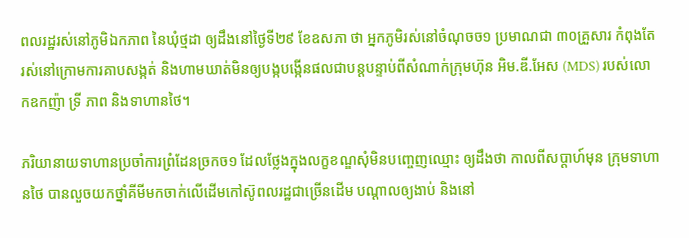ពលរដ្ឋរស់នៅភូមិឯកភាព នៃឃុំថ្មដា ឲ្យដឹងនៅថ្ងៃទី២៩ ខែឧសភា ថា អ្នកភូមិរស់នៅចំណុចច១ ប្រមាណជា ៣០គ្រួសារ កំពុងតែរស់នៅក្រោមការគាបសង្កត់ និងហាមឃាត់មិនឲ្យបង្កបង្កើនផលជាបន្តបន្ទាប់ពីសំណាក់ក្រុមហ៊ុន អិម.ឌី.អែស (MDS) របស់លោកឧកញ៉ា ទ្រី ភាព និងទាហានថៃ។

ភរិយានាយទាហានប្រចាំការព្រំដែនច្រកច១ ដែលថ្លែងក្នុងលក្ខខណ្ឌសុំមិនបញ្ចេញឈ្មោះ ឲ្យដឹងថា កាលពីសប្ដាហ៍មុន ក្រុមទាហានថៃ បានលួចយកថ្នាំគីមីមកចាក់លើដើមកៅស៊ូពលរដ្ឋជាច្រើនដើម បណ្ដាលឲ្យងាប់ និងនៅ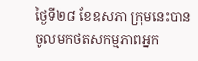ថ្ងៃទី២៨ ខែឧសភា ក្រុមនេះបានចូលមកថតសកម្មភាពអ្នក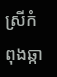ស្រីកំពុងឆ្កា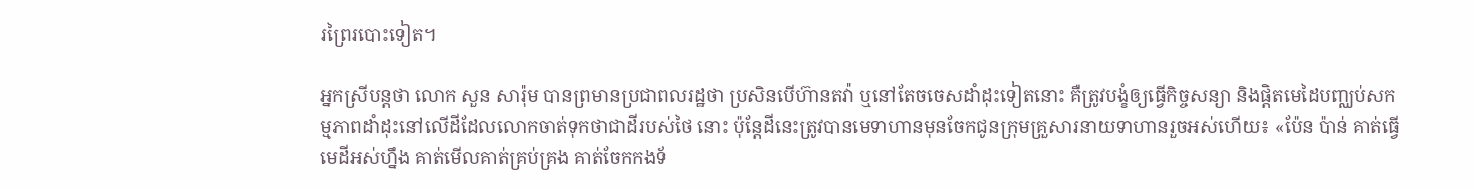រព្រៃរបោះទៀត។

អ្នកស្រីបន្តថា លោក សួន សារ៉ុម បានព្រមានប្រជាពលរដ្ឋថា ប្រសិនបើហ៊ានតវ៉ា ឬនៅតែចចេសដាំដុះទៀតនោះ គឺត្រូវបង្ខំឲ្យធ្វើកិច្ចសន្យា និងផ្ដិតមេដៃបញ្ឈប់សកម្មភាពដាំដុះនៅលើដីដែលលោកចាត់ទុកថាជាដីរបស់ថៃ នោះ ប៉ុន្តែដីនេះត្រូវបានមេទាហានមុនចែកជូនក្រុមគ្រួសារនាយទាហានរួចអស់ហើយ៖ «ប៉ែន ប៉ាន់ គាត់ធ្វើមេដីអស់ហ្នឹង គាត់មើលគាត់គ្រប់គ្រង គាត់ចែកកងទ័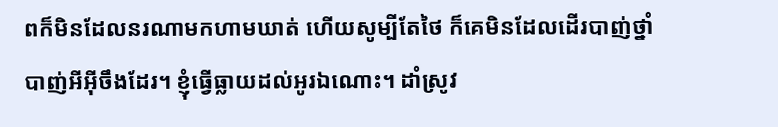ពក៏មិនដែលនរណាមកហាមឃាត់ ហើយសូម្បីតែថៃ ក៏គេមិនដែលដើរបាញ់ថ្នាំបាញ់អីអ៊ីចឹងដែរ។ ខ្ញុំធ្វើធ្លាយដល់អូរឯណោះ។ ដាំស្រូវ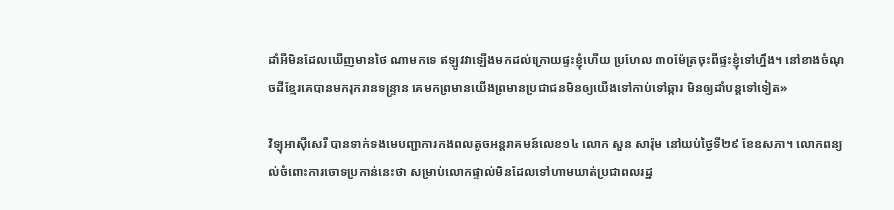ដាំអីមិនដែលឃើញមានថៃ ណាមកទេ ឥឡូវវាឡើងមកដល់ក្រោយផ្ទះខ្ញុំហើយ ប្រហែល ៣០ម៉ែត្រចុះពីផ្ទះខ្ញុំទៅហ្នឹង។ នៅខាងចំណុចដីខ្មែរគេបានមករុករានទន្ទ្រាន គេមកព្រមានយើងព្រមានប្រជាជនមិនឲ្យយើងទៅកាប់ទៅឆ្ការ មិនឲ្យដាំបន្តទៅទៀត»

វិទ្យុអាស៊ីសេរី បានទាក់ទងមេបញ្ជាការកងពលតូចអន្តរាគមន៍លេខ១៤ លោក សួន សារ៉ុម នៅយប់ថ្ងៃទី២៩ ខែឧសភា។ លោកពន្យល់ចំពោះការចោទប្រកាន់នេះថា សម្រាប់លោកផ្ទាល់មិនដែលទៅហាមឃាត់ប្រជាពលរដ្ឋ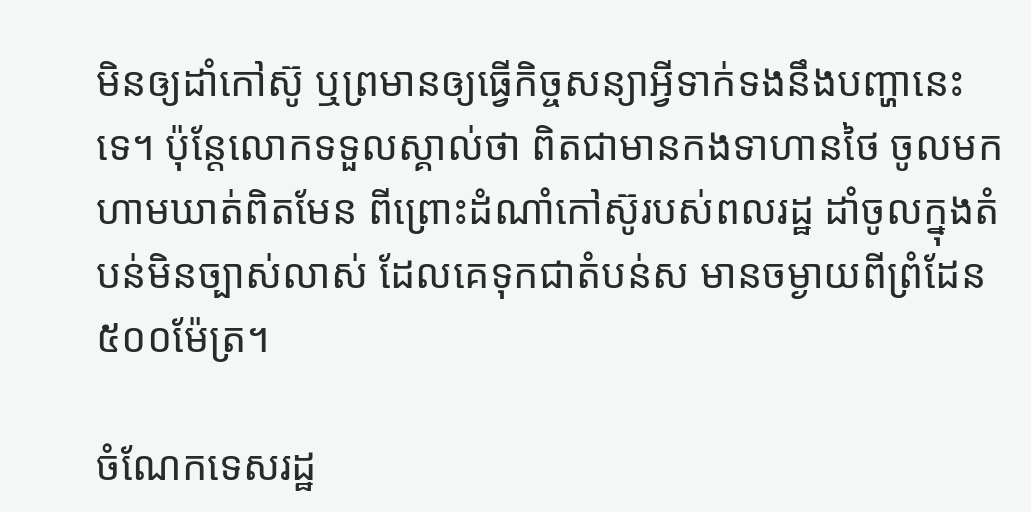មិនឲ្យដាំកៅស៊ូ ឬព្រមានឲ្យធ្វើកិច្ចសន្យាអ្វីទាក់ទងនឹងបញ្ហានេះទេ។ ប៉ុន្តែលោកទទួលស្គាល់ថា ពិតជាមានកងទាហានថៃ ចូលមកហាមឃាត់ពិតមែន ពីព្រោះដំណាំកៅស៊ូរបស់ពលរដ្ឋ ដាំចូលក្នុងតំបន់មិនច្បាស់លាស់ ដែលគេទុកជាតំបន់ស មានចម្ងាយពីព្រំដែន ៥០០ម៉ែត្រ។

ចំណែកទេសរដ្ឋ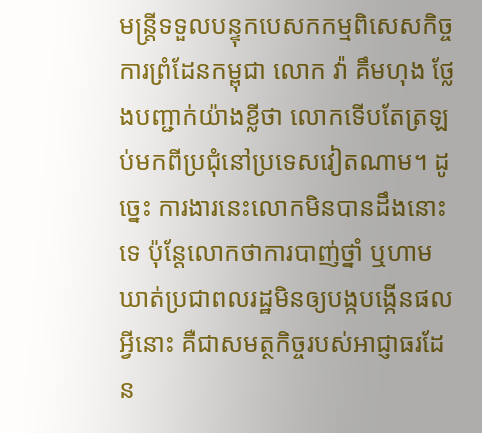មន្ត្រីទទួលបន្ទុកបេសកកម្មពិសេសកិច្ចការព្រំដែនកម្ពុជា លោក វ៉ា គឹមហុង ថ្លែងបញ្ជាក់យ៉ាងខ្លីថា លោកទើបតែត្រឡប់មកពីប្រជុំនៅប្រទេសវៀតណាម។ ដូច្នេះ ការងារនេះលោកមិនបានដឹងនោះទេ ប៉ុន្តែលោកថាការបាញ់ថ្នាំ ឬហាមឃាត់ប្រជាពលរដ្ឋមិនឲ្យបង្កបង្កើនផលអ្វីនោះ គឺជាសមត្ថកិច្ចរបស់អាជ្ញាធរដែន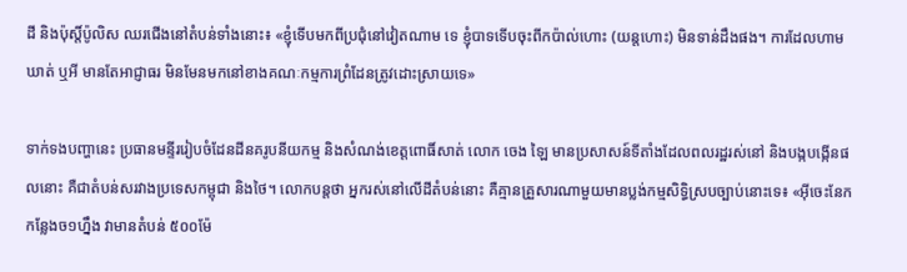ដី និងប៉ុស្តិ៍ប៉ូលិស ឈរជើងនៅតំបន់ទាំងនោះ៖ «ខ្ញុំទើបមកពីប្រជុំនៅវៀតណាម ទេ ខ្ញុំបាទទើបចុះពីកប៉ាល់ហោះ (យន្តហោះ) មិនទាន់ដឹងផង។ ការដែលហាមឃាត់ ឬអី មានតែអាជ្ញាធរ មិនមែនមកនៅខាងគណៈកម្មការព្រំដែនត្រូវដោះស្រាយទេ»

ទាក់ទងបញ្ហានេះ ប្រធានមន្ទីររៀបចំដែនដីនគរូបនីយកម្ម និងសំណង់ខេត្តពោធិ៍សាត់ លោក ចេង ឡៃ មានប្រសាសន៍ទីតាំងដែលពលរដ្ឋរស់នៅ និងបង្កបង្កើនផលនោះ គឺជាតំបន់សរវាងប្រទេសកម្ពុជា និងថៃ។ លោកបន្តថា អ្នករស់នៅលើដីតំបន់នោះ គឺគ្មានគ្រួសារណាមួយមានប្លង់កម្មសិទ្ធិស្របច្បាប់នោះទេ៖ «អ៊ីចេះនែកកន្លែងច១ហ្នឹង វាមានតំបន់ ៥០០ម៉ែ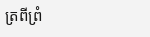ត្រពីព្រំ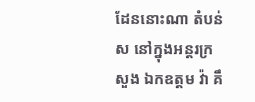ដែននោះណា តំបន់ស នៅក្នុងអន្តរក្រសួង ឯកឧត្ដម វ៉ា គឹ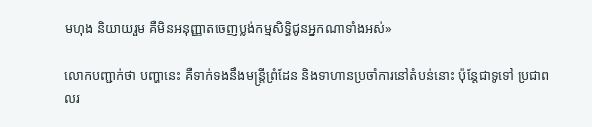មហុង និយាយរួម គឺមិនអនុញ្ញាតចេញប្លង់កម្មសិទ្ធិជូនអ្នកណាទាំងអស់»

លោកបញ្ជាក់ថា បញ្ហានេះ គឺទាក់ទងនឹងមន្ត្រីព្រំដែន និងទាហានប្រចាំការនៅតំបន់នោះ ប៉ុន្តែជាទូទៅ ប្រជាពលរ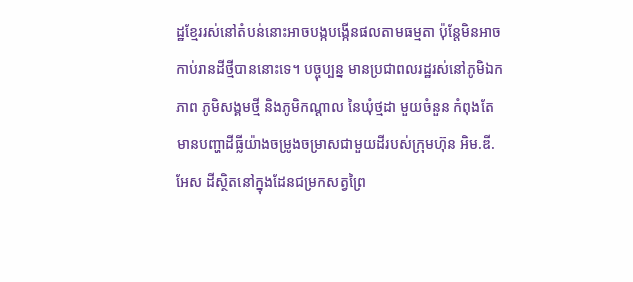ដ្ឋខ្មែររស់នៅតំបន់នោះអាចបង្កបង្កើនផលតាមធម្មតា ប៉ុន្តែមិនអាចកាប់រានដីថ្មីបាននោះទេ។ បច្ចុប្បន្ន មានប្រជាពលរដ្ឋរស់នៅភូមិឯកភាព ភូមិសង្គមថ្មី និងភូមិកណ្ដាល នៃឃុំថ្មដា មួយចំនួន កំពុងតែមានបញ្ហាដីធ្លីយ៉ាងចម្រូងចម្រាសជាមួយដីរបស់ក្រុមហ៊ុន អិម.ឌី.អែស ដីស្ថិតនៅក្នុងដែនជម្រកសត្វព្រៃ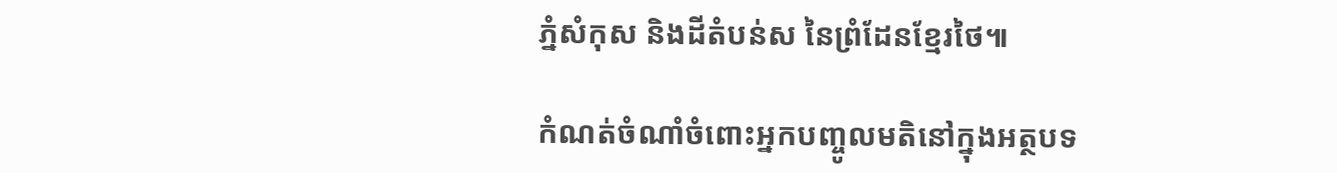ភ្នំសំកុស និងដីតំបន់ស នៃព្រំដែនខ្មែរថៃ៕

កំណត់ចំណាំចំពោះអ្នកបញ្ចូលមតិនៅក្នុងអត្ថបទ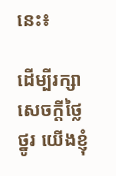នេះ៖

ដើម្បីរក្សាសេចក្ដីថ្លៃថ្នូរ យើងខ្ញុំ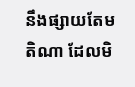នឹងផ្សាយតែមតិណា ដែលមិ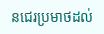នជេរប្រមាថដល់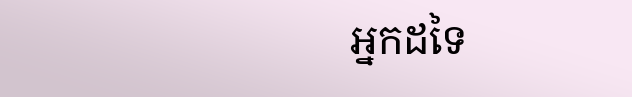អ្នកដទៃ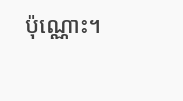ប៉ុណ្ណោះ។